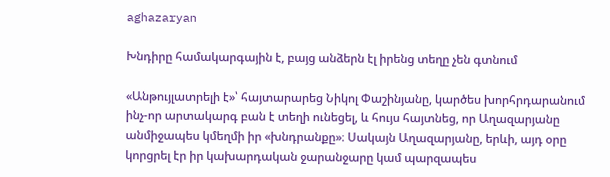aghazaryan

Խնդիրը համակարգային է, բայց անձերն էլ իրենց տեղը չեն գտնում

«Անթույլատրելի է»՝ հայտարարեց Նիկոլ Փաշինյանը, կարծես խորհրդարանում ինչ-որ արտակարգ բան է տեղի ունեցել, և հույս հայտնեց, որ Աղազարյանը անմիջապես կմեղմի իր «խնդրանքը»։ Սակայն Աղազարյանը, երևի, այդ օրը կորցրել էր իր կախարդական ջարանջարը կամ պարզապես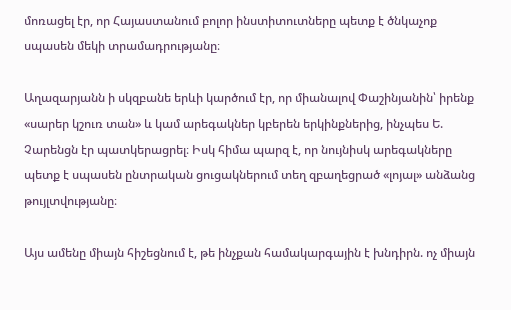մոռացել էր, որ Հայաստանում բոլոր ինստիտուտները պետք է ծնկաչոք սպասեն մեկի տրամադրությանը։

Աղազարյանն ի սկզբանե երևի կարծում էր, որ միանալով Փաշինյանին՝ իրենք «սարեր կշուռ տան» և կամ արեգակներ կբերեն երկինքներից, ինչպես Ե. Չարենցն էր պատկերացրել։ Իսկ հիմա պարզ է, որ նույնիսկ արեգակները պետք է սպասեն ընտրական ցուցակներում տեղ զբաղեցրած «լոյալ» անձանց թույլտվությանը։

Այս ամենը միայն հիշեցնում է, թե ինչքան համակարգային է խնդիրն. ոչ միայն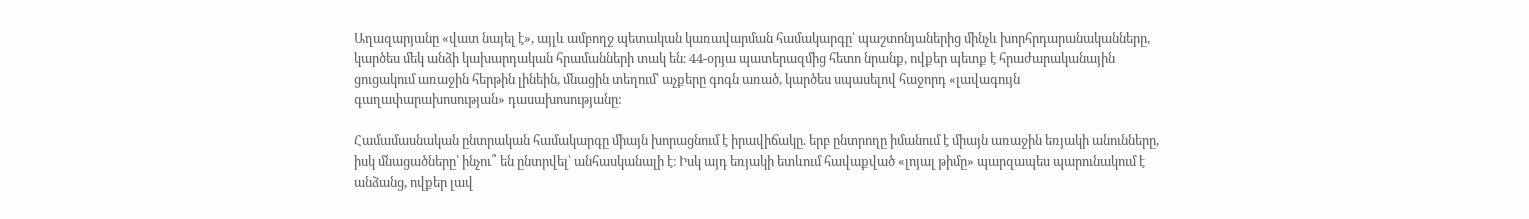Աղազարյանը «վատ նայել է», այլև ամբողջ պետական կառավարման համակարգը՝ պաշտոնյաներից մինչև խորհրդարանականները, կարծես մեկ անձի կախարդական հրամանների տակ են։ 44-օրյա պատերազմից հետո նրանք, ովքեր պետք է հրաժարականային ցուցակում առաջին հերթին լինեին, մնացին տեղում՝ աչքերը գոգն առած, կարծես սպասելով հաջորդ «լավագույն գաղափարախոսության» դասախոսությանը:

Համամասնական ընտրական համակարգը միայն խորացնում է իրավիճակը. երբ ընտրողը իմանում է միայն առաջին եռյակի անունները, իսկ մնացածները՝ ինչու՞ են ընտրվել՝ անհասկանալի է։ Իսկ այդ եռյակի ետևում հավաքված «լոյալ թիմը» պարզապես պարունակում է անձանց, ովքեր լավ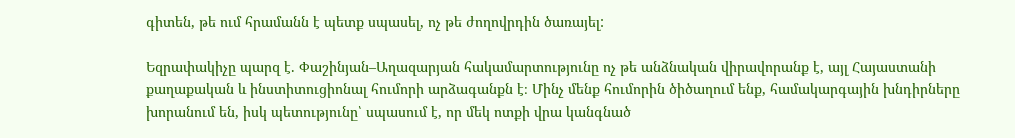գիտեն, թե ում հրամանն է պետք սպասել, ոչ թե ժողովրդին ծառայել:

Եզրափակիչը պարզ է. Փաշինյան–Աղազարյան հակամարտությունը ոչ թե անձնական վիրավորանք է, այլ Հայաստանի քաղաքական և ինստիտուցիոնալ հումորի արձագանքն է։ Մինչ մենք հումորին ծիծաղում ենք, համակարգային խնդիրները խորանում են, իսկ պետությունը՝ սպասում է, որ մեկ ոտքի վրա կանգնած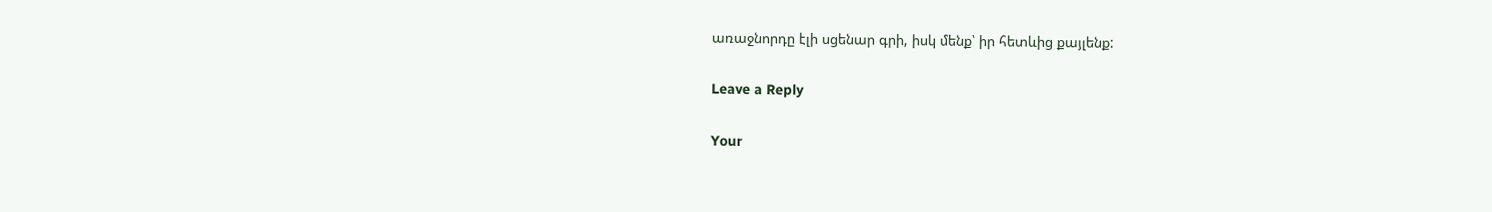առաջնորդը էլի սցենար գրի, իսկ մենք՝ իր հետևից քայլենք:

Leave a Reply

Your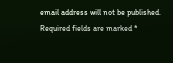email address will not be published. Required fields are marked *